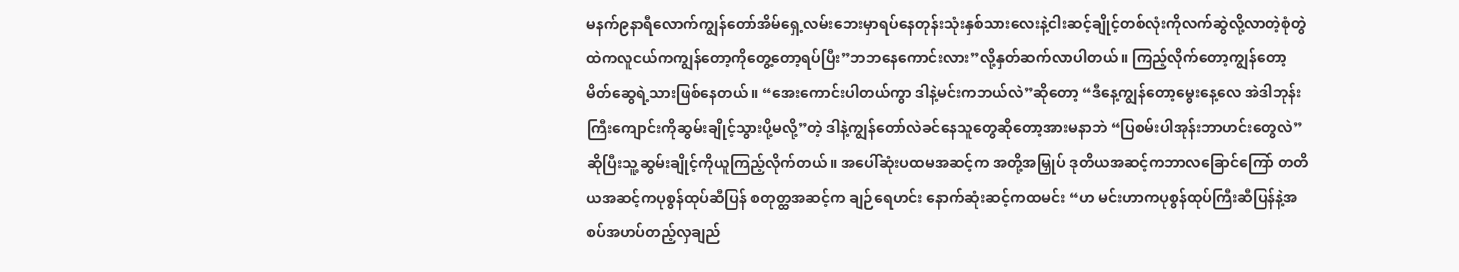မနက်၉နာရီလောက်ကျွန်တော်အိမ်ရှေ့လမ်းဘေးမှာရပ်နေတုန်းသုံးနှစ်သားလေးနဲ့ငါးဆင့်ချိုင့်တစ်လုံးကိုလက်ဆွဲလို့လာတဲ့စုံတွဲထဲကလူငယ်ကကျွန်တော့ကိုတွေ့တော့ရပ်ပြီး”ဘဘနေကောင်းလား”လို့နှတ်ဆက်လာပါတယ်။ ကြည့်လိုက်တော့ကျွန်တော့မိတ်ဆွေရဲ့သားဖြစ်နေတယ်။ “အေးကောင်းပါတယ်ကွာ ဒါနဲ့မင်းကဘယ်လဲ”ဆိုတော့ “ဒီနေ့ကျွန်တော့မွေးနေ့လေ အဲဒါဘုန်းကြီးကျောင်းကိုဆွမ်းချိုင့်သွားပို့မလို့”တဲ့ ဒါနဲ့ကျွန်တော်လဲခင်နေသူတွေဆိုတော့အားမနာဘဲ “ပြစမ်းပါအုန်းဘာဟင်းတွေလဲ”ဆိုပြီးသူ့ဆွမ်းချိုင့်ကိုယူကြည့်လိုက်တယ်။ အပေါ်ဆုံးပထမအဆင့်က အတို့အမြှုပ် ဒုတိယအဆင့်ကဘာလခြောင်ကြော် တတိယအဆင့်ကပုစွန်ထုပ်ဆီပြန် စတုတ္ထအဆင့်က ချဉ်ရေဟင်း နောက်ဆုံးဆင့်ကထမင်း “ဟ မင်းဟာကပုစွန်ထုပ်ကြီးဆီပြန်နဲ့အစပ်အဟပ်တည့်လှချည်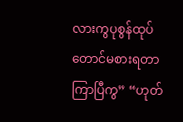လားကွပုစွန်ထုပ်တောင်မစားရတာကြာပြီကွ” “ဟုတ်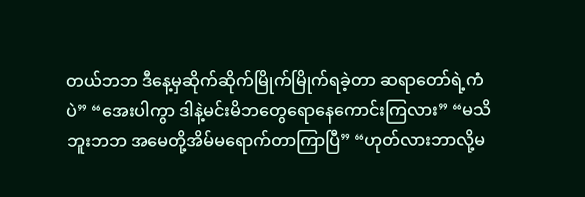တယ်ဘဘ ဒီနေ့မှဆိုက်ဆိုက်မြိုက်မြိုက်ရခဲ့တာ ဆရာတော်ရဲ့ကံပဲ” “အေးပါကွာ ဒါနဲ့မင်းမိဘတွေရောနေကောင်းကြလား” “မသိဘူးဘဘ အမေတို့အိမ်မရောက်တာကြာပြီ” “ဟုတ်လားဘာလို့မ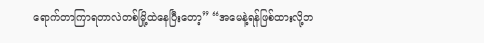ရောက်တာကြာရတာလဲတစ်မြို့ထဲနေပြီးတော့” “အမေနဲ့ရန်ဖြစ်ထားလို့ဘ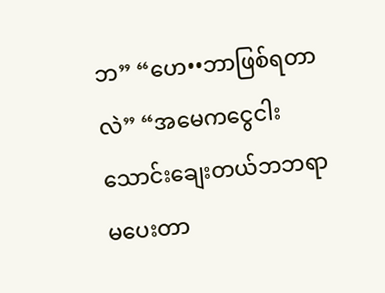ဘ” “ဟေ••ဘာဖြစ်ရတာလဲ” “အမေကငွေငါးသောင်းချေးတယ်ဘဘရာမပေးတာ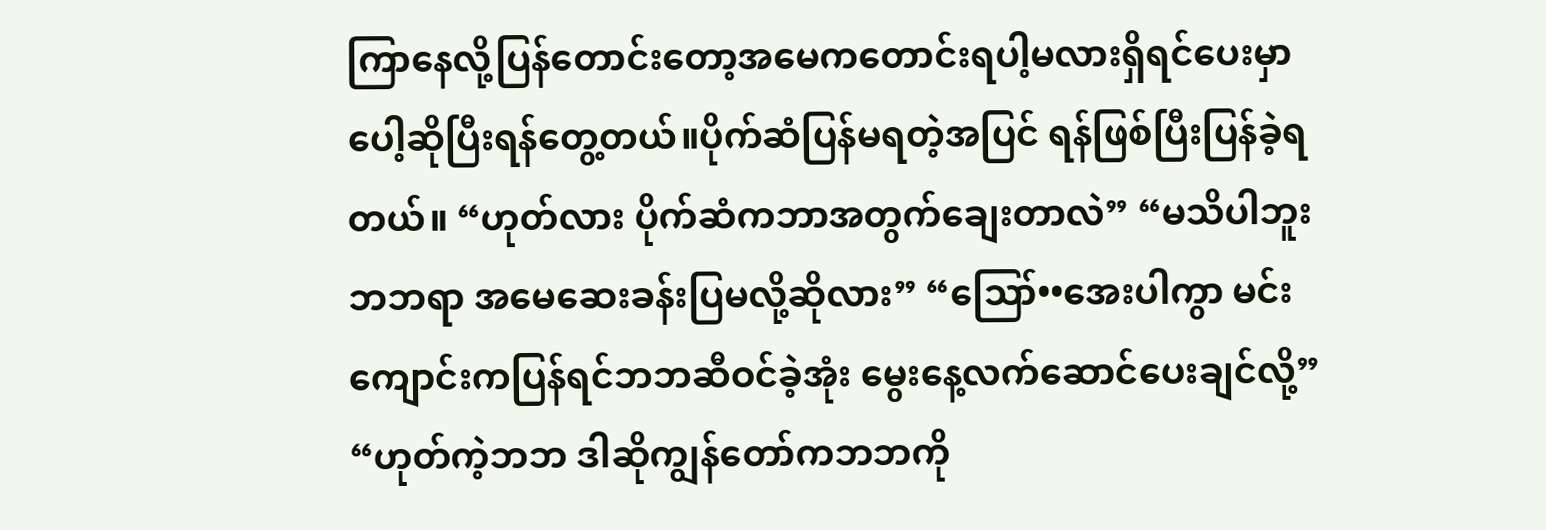ကြာနေလို့ပြန်တောင်းတော့အမေကတောင်းရပါ့မလားရှိရင်ပေးမှာပေါ့ဆိုပြီးရန်တွေ့တယ်။ပိုက်ဆံပြန်မရတဲ့အပြင် ရန်ဖြစ်ပြီးပြန်ခဲ့ရတယ်။ “ဟုတ်လား ပိုက်ဆံကဘာအတွက်ချေးတာလဲ” “မသိပါဘူးဘဘရာ အမေဆေးခန်းပြမလို့ဆိုလား” “ဪ••အေးပါကွာ မင်းကျောင်းကပြန်ရင်ဘဘဆီဝင်ခဲ့အုံး မွေးနေ့လက်ဆောင်ပေးချင်လို့” “ဟုတ်ကဲ့ဘဘ ဒါဆိုကျွန်တော်ကဘဘကို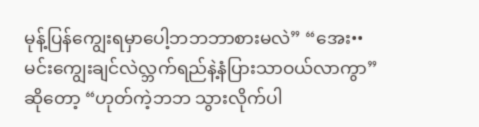မုန့်ပြန်ကျွေးရမှာပေါ့ဘဘဘာစားမလဲ” “အေး••မင်းကျွေးချင်လဲလ္ဘက်ရည်နဲ့နံပြားသာဝယ်လာကွာ”ဆိုတော့ “ဟုတ်ကဲ့ဘဘ သွားလိုက်ပါ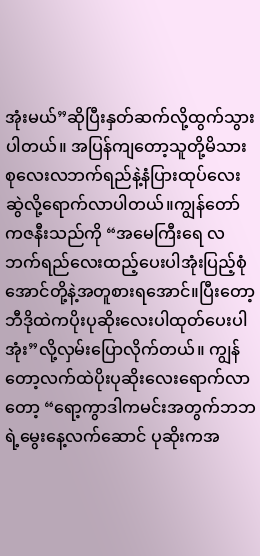အုံးမယ်”ဆိုပြီးနှတ်ဆက်လို့ထွက်သွားပါတယ်။ အပြန်ကျတော့သူတို့မိသားစုလေးလဘက်ရည်နဲ့နံပြားထုပ်လေးဆွဲလို့ရောက်လာပါတယ်။ကျွန်တော်ကဇနီးသည်ကို “အမေကြီးရေ လဘက်ရည်လေးထည့်ပေးပါအုံးပြည့်စုံအောင်တို့နဲ့အတူစားရအောင်။ပြီးတော့ဘီဒိုထဲကပိုးပုဆိုးလေးပါထုတ်ပေးပါအုံး”လို့လှမ်းပြောလိုက်တယ်။ ကျွန်တော့လက်ထဲပိုးပုဆိုးလေးရောက်လာတော့ “ရော့ကွာဒါကမင်းအတွက်ဘဘရဲ့မွေးနေ့လက်ဆောင် ပုဆိုးကအ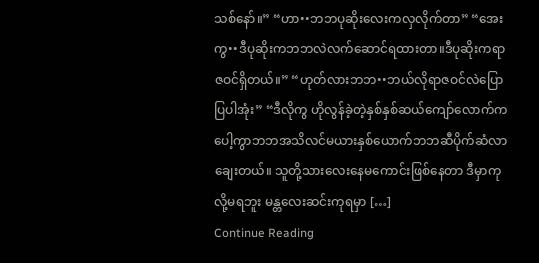သစ်နော်။” “ဟာ••ဘဘပုဆိုးလေးကလှလိုက်တာ” “အေးကွ••ဒီပုဆိုးကဘဘလဲလက်ဆောင်ရထားတာ။ဒီပုဆိုးကရာဇဝင်ရှိတယ်။” “ဟုတ်လားဘဘ••ဘယ်လိုရာဇဝင်လဲပြောပြပါအုံး” “ဒီလိုကွ ဟိုလွန်ခဲ့တဲ့နှစ်နှစ်ဆယ်ကျော်လောက်ကပေါ့ကွာဘဘအသိလင်မယားနှစ်ယောက်ဘဘဆီပိုက်ဆံလာချေးတယ်။ သူတို့သားလေးနေမကောင်းဖြစ်နေတာ ဒီမှာကုလို့မရဘူး မန္တလေးဆင်းကုရမှာ […]
Continue Reading